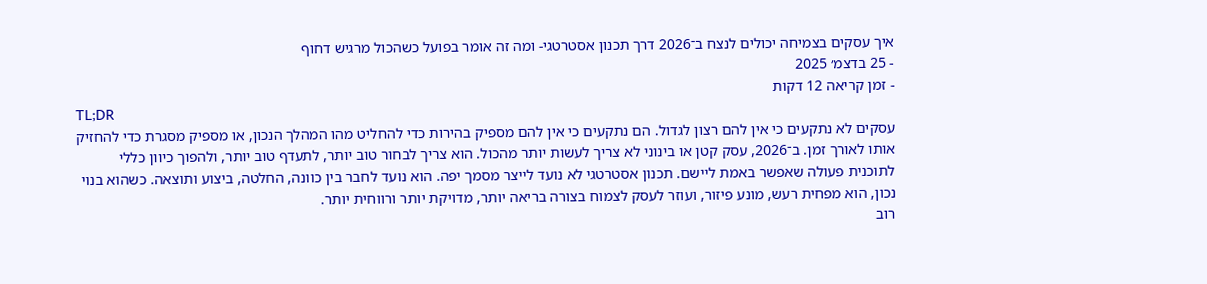איך עסקים בצמיחה יכולים לנצח ב־2026 דרך תכנון אסטרטגי- ומה זה אומר בפועל כשהכול מרגיש דחוף
- 25 בדצמ׳ 2025
- זמן קריאה 12 דקות
TL;DR
עסקים לא נתקעים כי אין להם רצון לגדול. הם נתקעים כי אין להם מספיק בהירות כדי להחליט מהו המהלך הנכון, או מספיק מסגרת כדי להחזיק אותו לאורך זמן. ב־2026, עסק קטן או בינוני לא צריך לעשות יותר מהכול. הוא צריך לבחור טוב יותר, לתעדף טוב יותר, ולהפוך כיוון כללי לתוכנית פעולה שאפשר באמת ליישם. תכנון אסטרטגי לא נועד לייצר מסמך יפה. הוא נועד לחבר בין כוונה, החלטה, ביצוע ותוצאה. כשהוא בנוי נכון, הוא מפחית רעש, מונע פיזור, ועוזר לעסק לצמוח בצורה בריאה יותר, מדויקת יותר ורווחית יותר.
רוב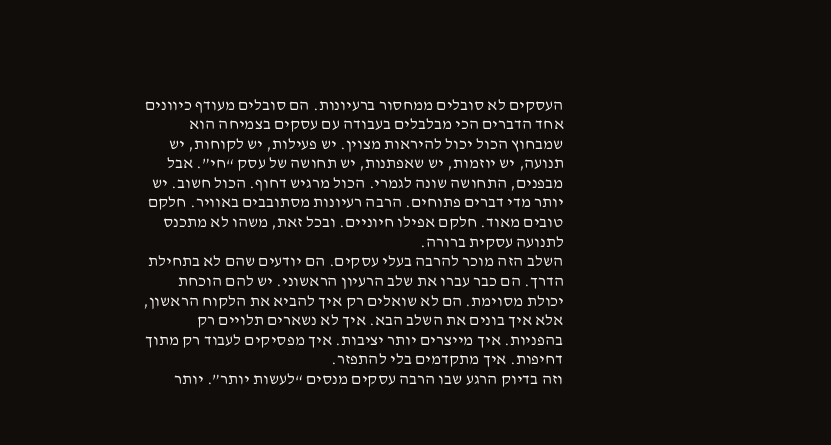העסקים לא סובלים ממחסור ברעיונות. הם סובלים מעודף כיוונים
אחד הדברים הכי מבלבלים בעבודה עם עסקים בצמיחה הוא שמבחוץ הכול יכול להיראות מצוין. יש פעילות, יש לקוחות, יש תנועה, יש יוזמות, יש שאפתנות, יש תחושה של עסק “חי”. אבל מבפנים, התחושה שונה לגמרי. הכול מרגיש דחוף. הכול חשוב. יש יותר מדי דברים פתוחים. הרבה רעיונות מסתובבים באוויר. חלקם טובים מאוד. חלקם אפילו חיוניים. ובכל זאת, משהו לא מתכנס לתנועה עסקית ברורה.
השלב הזה מוכר להרבה בעלי עסקים. הם יודעים שהם לא בתחילת הדרך. הם כבר עברו את שלב הרעיון הראשוני. יש להם הוכחת יכולת מסוימת. הם לא שואלים רק איך להביא את הלקוח הראשון, אלא איך בונים את השלב הבא. איך לא נשארים תלויים רק בהפניות. איך מייצרים יותר יציבות. איך מפסיקים לעבוד רק מתוך דחיפות. איך מתקדמים בלי להתפזר.
וזה בדיוק הרגע שבו הרבה עסקים מנסים “לעשות יותר”. יותר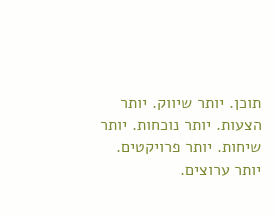תוכן. יותר שיווק. יותר הצעות. יותר נוכחות. יותר שיחות. יותר פרויקטים. יותר ערוצים.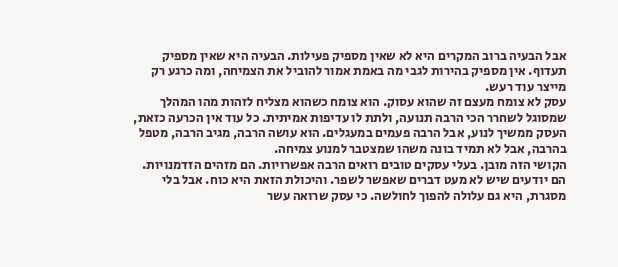אבל הבעיה ברוב המקרים היא לא שאין מספיק פעילות. הבעיה היא שאין מספיק תעדוף. אין מספיק בהירות לגבי מה באמת אמור להוביל את הצמיחה, ומה כרגע רק מייצר עוד רעש.
עסק לא צומח מעצם זה שהוא עסוק. הוא צומח כשהוא מצליח לזהות מהו המהלך שמסוגל לשחרר הכי הרבה תנועה, ולתת לו עדיפות אמיתית. כל עוד אין הכרעה כזאת, העסק ממשיך לנוע, אבל הרבה פעמים במעגלים. הוא עושה הרבה, מגיב הרבה, מטפל בהרבה, אבל לא תמיד בונה משהו שמצטבר למנוע צמיחה.
הקושי הזה מובן. בעלי עסקים טובים רואים הרבה אפשרויות. הם מזהים הזדמנויות. הם יודעים שיש לא מעט דברים שאפשר לשפר. והיכולת הזאת היא כוח. אבל בלי מסגרת, היא גם עלולה להפוך לחולשה. כי עסק שרואה עשר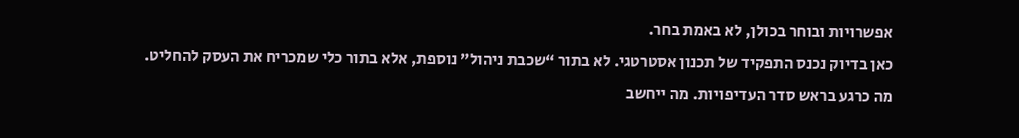אפשרויות ובוחר בכולן, לא באמת בחר.
כאן בדיוק נכנס התפקיד של תכנון אסטרטגי. לא בתור “שכבת ניהול” נוספת, אלא בתור כלי שמכריח את העסק להחליט. מה כרגע בראש סדר העדיפויות. מה ייחשב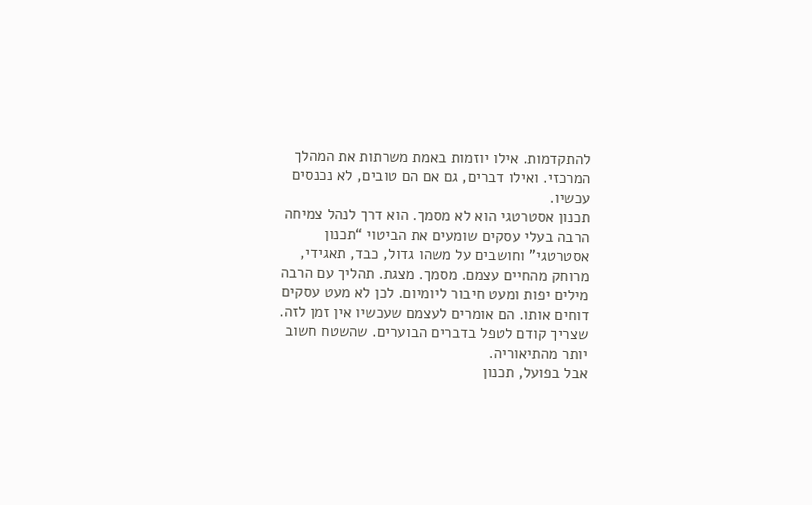להתקדמות. אילו יוזמות באמת משרתות את המהלך המרכזי. ואילו דברים, גם אם הם טובים, לא נכנסים עכשיו.
תכנון אסטרטגי הוא לא מסמך. הוא דרך לנהל צמיחה
הרבה בעלי עסקים שומעים את הביטוי “תכנון אסטרטגי” וחושבים על משהו גדול, כבד, תאגידי, מרוחק מהחיים עצמם. מסמך. מצגת. תהליך עם הרבה מילים יפות ומעט חיבור ליומיום. לכן לא מעט עסקים דוחים אותו. הם אומרים לעצמם שעכשיו אין זמן לזה. שצריך קודם לטפל בדברים הבוערים. שהשטח חשוב יותר מהתיאוריה.
אבל בפועל, תכנון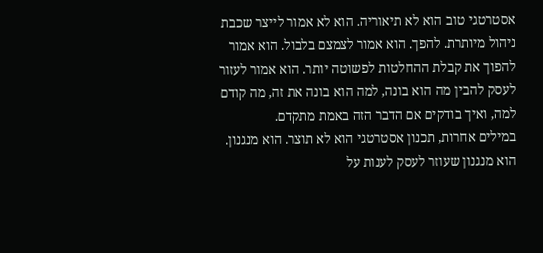אסטרטגי טוב הוא לא תיאוריה. הוא לא אמור לייצר שכבת ניהול מיותרת. להפך. הוא אמור לצמצם בלבול. הוא אמור להפוך את קבלת ההחלטות לפשוטה יותר. הוא אמור לעזור לעסק להבין מה הוא בונה, למה הוא בונה את זה, מה קודם למה, ואיך בודקים אם הדבר הזה באמת מתקדם.
במילים אחרות, תכנון אסטרטגי הוא לא תוצר. הוא מנגנון.
הוא מנגנון שעוזר לעסק לענות על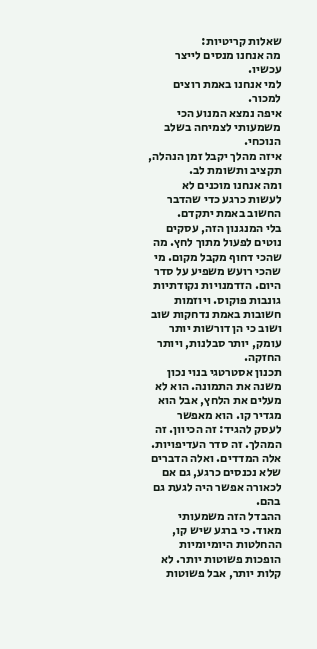שאלות קריטיות:
מה אנחנו מנסים לייצר עכשיו.
למי אנחנו באמת רוצים למכור.
איפה נמצא המנוע הכי משמעותי לצמיחה בשלב הנוכחי.
איזה מהלך יקבל זמן הנהלה, תקציב ותשומת לב.
ומה אנחנו מוכנים לא לעשות כרגע כדי שהדבר החשוב באמת יתקדם.
בלי המנגנון הזה, עסקים נוטים לפעול מתוך לחץ. מה שהכי דחוף מקבל מקום. מי שהכי רועש משפיע על סדר היום. הזדמנויות נקודתיות גונבות פוקוס. ויוזמות חשובות באמת נדחקות שוב ושוב כי הן דורשות יותר עומק, יותר סבלנות, ויותר החזקה.
תכנון אסטרטגי בנוי נכון משנה את התמונה. הוא לא מעלים את הלחץ, אבל הוא מגדיר קו. הוא מאפשר לעסק להגיד: זה הכיוון. זה המהלך. זה סדר העדיפויות. אלה המדדים. ואלה הדברים שלא נכנסים כרגע, גם אם לכאורה אפשר היה לגעת גם בהם.
ההבדל הזה משמעותי מאוד. כי ברגע שיש קו, ההחלטות היומיומיות הופכות פשוטות יותר. לא קלות יותר, אבל פשוטות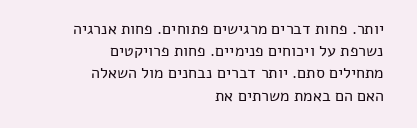יותר. פחות דברים מרגישים פתוחים. פחות אנרגיה נשרפת על ויכוחים פנימיים. פחות פרויקטים מתחילים סתם. יותר דברים נבחנים מול השאלה האם הם באמת משרתים את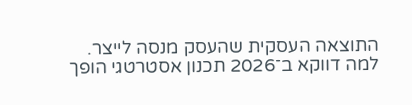התוצאה העסקית שהעסק מנסה לייצר.
למה דווקא ב־2026 תכנון אסטרטגי הופך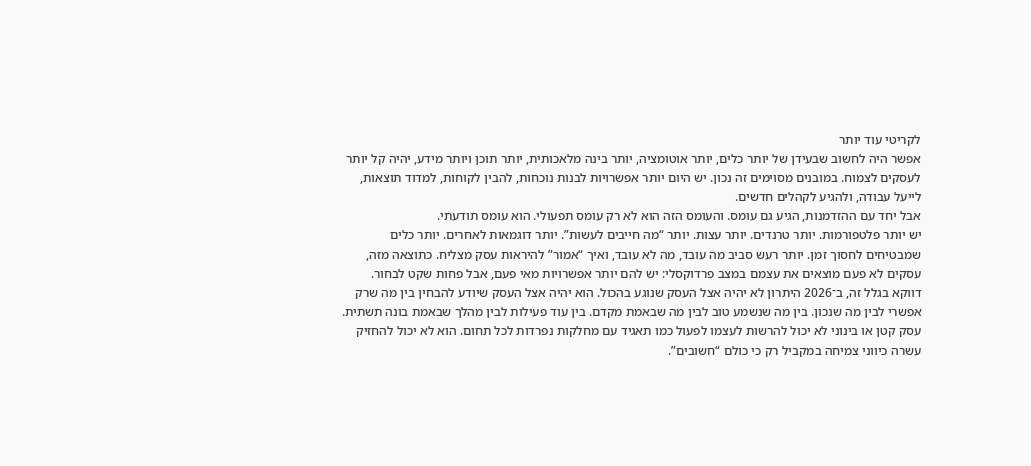לקריטי עוד יותר
אפשר היה לחשוב שבעידן של יותר כלים, יותר אוטומציה, יותר בינה מלאכותית, יותר תוכן ויותר מידע, יהיה קל יותר לעסקים לצמוח. במובנים מסוימים זה נכון. יש היום יותר אפשרויות לבנות נוכחות, להבין לקוחות, למדוד תוצאות, לייעל עבודה, ולהגיע לקהלים חדשים.
אבל יחד עם ההזדמנות, הגיע גם עומס. והעומס הזה הוא לא רק עומס תפעולי. הוא עומס תודעתי.
יש יותר פלטפורמות. יותר טרנדים. יותר עצות. יותר “מה חייבים לעשות”. יותר דוגמאות לאחרים. יותר כלים שמבטיחים לחסוך זמן. יותר רעש סביב מה עובד, מה לא עובד, ואיך “אמור” להיראות עסק מצליח. כתוצאה מזה, עסקים לא פעם מוצאים את עצמם במצב פרדוקסלי: יש להם יותר אפשרויות מאי פעם, אבל פחות שקט לבחור.
דווקא בגלל זה, ב־2026 היתרון לא יהיה אצל העסק שנוגע בהכול. הוא יהיה אצל העסק שיודע להבחין בין מה שרק אפשרי לבין מה שנכון. בין מה שנשמע טוב לבין מה שבאמת מקדם. בין עוד פעילות לבין מהלך שבאמת בונה תשתית.
עסק קטן או בינוני לא יכול להרשות לעצמו לפעול כמו תאגיד עם מחלקות נפרדות לכל תחום. הוא לא יכול להחזיק עשרה כיווני צמיחה במקביל רק כי כולם “חשובים”.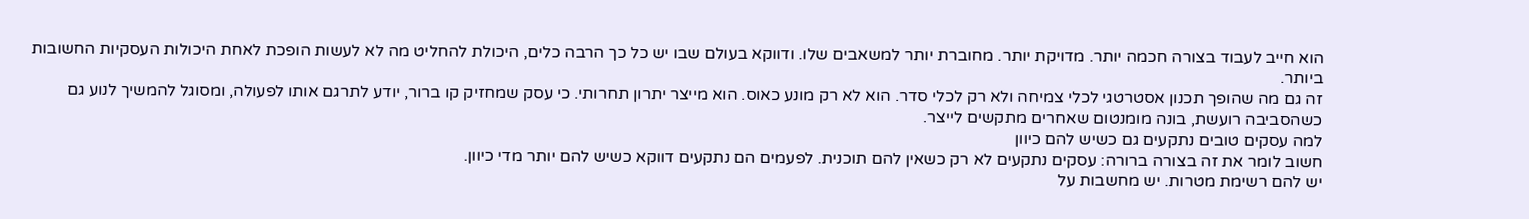הוא חייב לעבוד בצורה חכמה יותר. מדויקת יותר. מחוברת יותר למשאבים שלו. ודווקא בעולם שבו יש כל כך הרבה כלים, היכולת להחליט מה לא לעשות הופכת לאחת היכולות העסקיות החשובות ביותר.
זה גם מה שהופך תכנון אסטרטגי לכלי צמיחה ולא רק לכלי סדר. הוא לא רק מונע כאוס. הוא מייצר יתרון תחרותי. כי עסק שמחזיק קו ברור, יודע לתרגם אותו לפעולה, ומסוגל להמשיך לנוע גם כשהסביבה רועשת, בונה מומנטום שאחרים מתקשים לייצר.
למה עסקים טובים נתקעים גם כשיש להם כיוון
חשוב לומר את זה בצורה ברורה: עסקים נתקעים לא רק כשאין להם תוכנית. לפעמים הם נתקעים דווקא כשיש להם יותר מדי כיוון.
יש להם רשימת מטרות. יש מחשבות על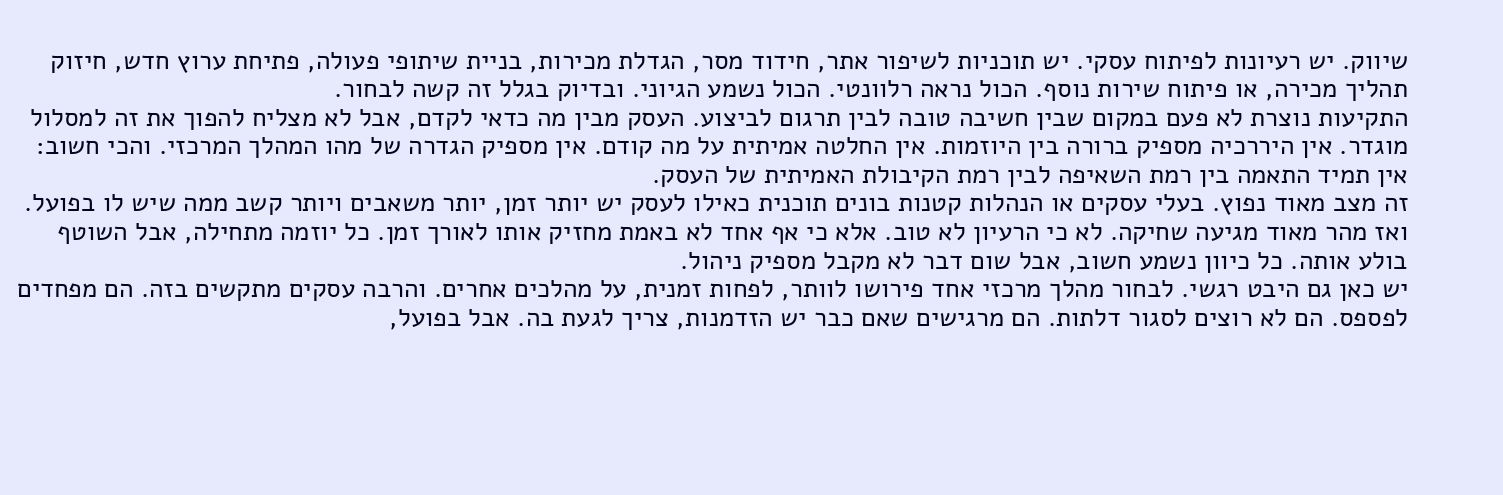שיווק. יש רעיונות לפיתוח עסקי. יש תוכניות לשיפור אתר, חידוד מסר, הגדלת מכירות, בניית שיתופי פעולה, פתיחת ערוץ חדש, חיזוק תהליך מכירה, או פיתוח שירות נוסף. הכול נראה רלוונטי. הכול נשמע הגיוני. ובדיוק בגלל זה קשה לבחור.
התקיעות נוצרת לא פעם במקום שבין חשיבה טובה לבין תרגום לביצוע. העסק מבין מה כדאי לקדם, אבל לא מצליח להפוך את זה למסלול מוגדר. אין היררכיה מספיק ברורה בין היוזמות. אין החלטה אמיתית על מה קודם. אין מספיק הגדרה של מהו המהלך המרכזי. והכי חשוב: אין תמיד התאמה בין רמת השאיפה לבין רמת הקיבולת האמיתית של העסק.
זה מצב מאוד נפוץ. בעלי עסקים או הנהלות קטנות בונים תוכנית כאילו לעסק יש יותר זמן, יותר משאבים ויותר קשב ממה שיש לו בפועל. ואז מהר מאוד מגיעה שחיקה. לא כי הרעיון לא טוב. אלא כי אף אחד לא באמת מחזיק אותו לאורך זמן. כל יוזמה מתחילה, אבל השוטף בולע אותה. כל כיוון נשמע חשוב, אבל שום דבר לא מקבל מספיק ניהול.
יש כאן גם היבט רגשי. לבחור מהלך מרכזי אחד פירושו לוותר, לפחות זמנית, על מהלכים אחרים. והרבה עסקים מתקשים בזה. הם מפחדים לפספס. הם לא רוצים לסגור דלתות. הם מרגישים שאם כבר יש הזדמנות, צריך לגעת בה. אבל בפועל,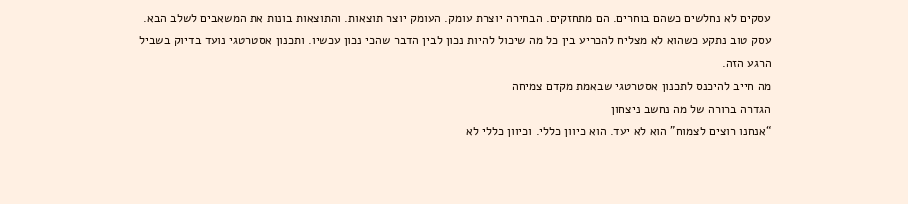עסקים לא נחלשים כשהם בוחרים. הם מתחזקים. הבחירה יוצרת עומק. העומק יוצר תוצאות. והתוצאות בונות את המשאבים לשלב הבא.
עסק טוב נתקע כשהוא לא מצליח להכריע בין כל מה שיכול להיות נכון לבין הדבר שהכי נכון עכשיו. ותכנון אסטרטגי נועד בדיוק בשביל הרגע הזה.
מה חייב להיכנס לתכנון אסטרטגי שבאמת מקדם צמיחה
הגדרה ברורה של מה נחשב ניצחון
“אנחנו רוצים לצמוח” הוא לא יעד. הוא כיוון כללי. וכיוון כללי לא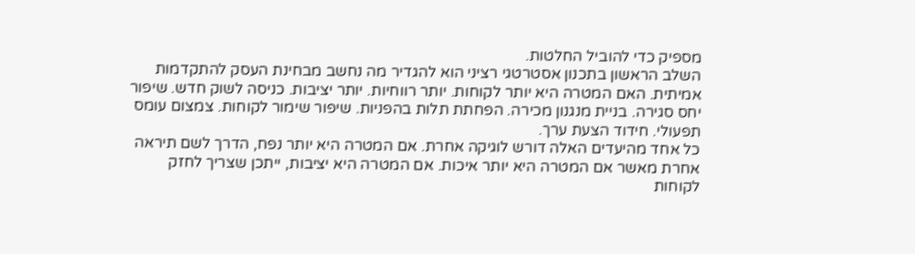מספיק כדי להוביל החלטות.
השלב הראשון בתכנון אסטרטגי רציני הוא להגדיר מה נחשב מבחינת העסק להתקדמות אמיתית. האם המטרה היא יותר לקוחות. יותר רווחיות. יותר יציבות. כניסה לשוק חדש. שיפור יחס סגירה. בניית מנגנון מכירה. הפחתת תלות בהפניות. שיפור שימור לקוחות. צמצום עומס תפעולי. חידוד הצעת ערך.
כל אחד מהיעדים האלה דורש לוגיקה אחרת. אם המטרה היא יותר נפח, הדרך לשם תיראה אחרת מאשר אם המטרה היא יותר איכות. אם המטרה היא יציבות, ייתכן שצריך לחזק לקוחות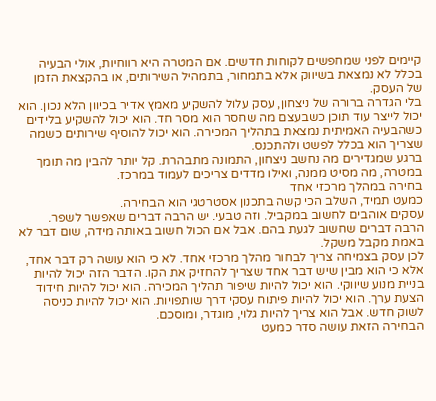קיימים לפני שמחפשים לקוחות חדשים. אם המטרה היא רווחיות, אולי הבעיה בכלל לא נמצאת בשיווק אלא בתמחור, בתמהיל השירותים, או בהקצאת הזמן של העסק.
בלי הגדרה ברורה של ניצחון, עסק עלול להשקיע מאמץ אדיר בכיוון הלא נכון. הוא יכול לייצר עוד תוכן כשבעצם מה שחסר הוא מסר חד. הוא יכול להשקיע בלידים כשהבעיה האמיתית נמצאת בתהליך המכירה. הוא יכול להוסיף שירותים כשמה שצריך הוא בכלל לפשט ולהתכנס.
ברגע שמגדירים מה נחשב ניצחון, התמונה מתבהרת. קל יותר להבין מה תומך במטרה, מה מסיט ממנה, ואילו מדדים צריכים לעמוד במרכז.
בחירה במהלך מרכזי אחד
כמעט תמיד, השלב הכי קשה בתכנון אסטרטגי הוא הבחירה.
עסקים אוהבים לחשוב במקביל. וזה טבעי. יש הרבה דברים שאפשר לשפר. הרבה דברים שחשוב לגעת בהם. אבל אם הכול חשוב באותה מידה, שום דבר לא באמת מקבל משקל.
לכן עסק בצמיחה צריך לבחור מהלך מרכזי אחד. לא כי הוא עושה רק דבר אחד, אלא כי הוא מבין שיש דבר אחד שצריך להחזיק את הקו. הדבר הזה יכול להיות בניית מנוע שיווקי. הוא יכול להיות שיפור תהליך המכירה. הוא יכול להיות חידוד הצעת ערך. הוא יכול להיות פיתוח עסקי דרך שותפויות. הוא יכול להיות כניסה לשוק חדש. אבל הוא צריך להיות גלוי, מוגדר, ומוסכם.
הבחירה הזאת עושה סדר כמעט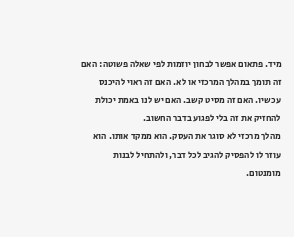מיד. פתאום אפשר לבחון יוזמות לפי שאלה פשוטה: האם זה תומך במהלך המרכזי או לא. האם זה ראוי להיכנס עכשיו. האם זה מסיט קשב. האם יש לנו באמת יכולת להחזיק את זה בלי לפגוע בדבר החשוב.
מהלך מרכזי לא סוגר את העסק. הוא ממקד אותו. הוא עוזר לו להפסיק להגיב לכל דבר, ולהתחיל לבנות מומנטום.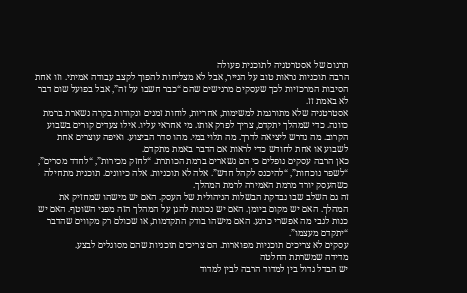תרגום של אסטרטגיה לתוכנית פעולה
הרבה תוכניות נראות טוב על הנייר, אבל לא מצליחות להפוך לקצב עבודה אמיתי. וזו אחת הסיבות המרכזיות לכך שעסקים מרגישים שהם “כבר חשבו על זה”, אבל בפועל שום דבר לא באמת זז.
אסטרטגיה שלא מתורגמת למשימות, אחריות, לוחות זמנים ונקודות בקרה נשארת ברמת כוונה. כדי שמהלך יתקדם, צריך לפרק אותו. מי אחראי עליו. אילו צעדים קורים בשבוע הקרוב. מה נדרש ליציאה לדרך. מה תלוי במי. מהו סדר הביצוע. ואיפה עוצרים אחת לשבוע או אחת לחודש כדי לראות אם הדבר באמת מתקדם.
כאן הרבה עסקים נופלים כי הם נשארים ברמת הכותרת. “לחזק מכירות”, “לחדד מסרים”, “לשפר נוכחות”, “להיכנס לקהל חדש”. אלה לא תוכניות. אלה כיוונים. תוכנית מתחילה כשהעסק יורד מרמת האמירה לרמת המהלך.
זה גם השלב שבו נבדקת הבשלות הניהולית של העסק. האם יש מישהו שמחזיק את המהלך. האם יש מקום ביומן. האם יש נכונות להגן על המהלך הזה מפני השוטף. האם יש כנות לגבי מה אפשרי כרגע. האם מישהו בודק התקדמות, או שכולם רק מקווים שהדבר “יתקדם מעצמו”.
עסקים לא צריכים תוכניות מפוארות. הם צריכים תוכניות שהם מסוגלים לבצע.
מדידה שמשרתת החלטה
יש הבדל גדול בין למדוד הרבה לבין למדוד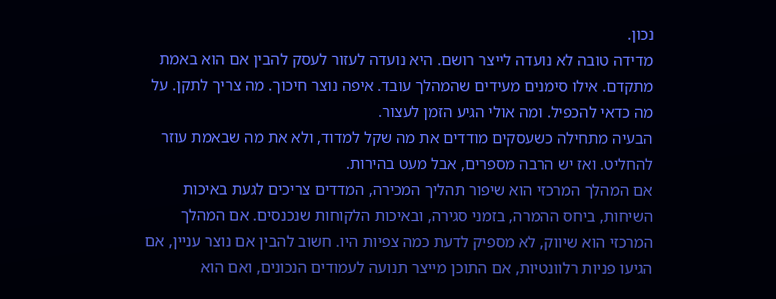נכון.
מדידה טובה לא נועדה לייצר רושם. היא נועדה לעזור לעסק להבין אם הוא באמת מתקדם. אילו סימנים מעידים שהמהלך עובד. איפה נוצר חיכוך. מה צריך לתקן. על מה כדאי להכפיל. ומה אולי הגיע הזמן לעצור.
הבעיה מתחילה כשעסקים מודדים את מה שקל למדוד, ולא את מה שבאמת עוזר להחליט. ואז יש הרבה מספרים, אבל מעט בהירות.
אם המהלך המרכזי הוא שיפור תהליך המכירה, המדדים צריכים לגעת באיכות השיחות, ביחס ההמרה, בזמני סגירה, ובאיכות הלקוחות שנכנסים. אם המהלך המרכזי הוא שיווק, לא מספיק לדעת כמה צפיות היו. חשוב להבין אם נוצר עניין, אם הגיעו פניות רלוונטיות, אם התוכן מייצר תנועה לעמודים הנכונים, ואם הוא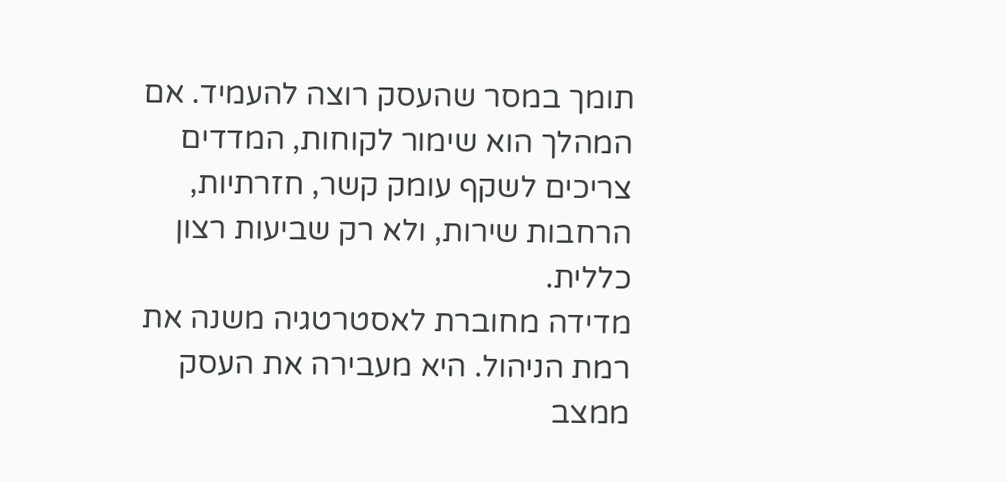תומך במסר שהעסק רוצה להעמיד. אם המהלך הוא שימור לקוחות, המדדים צריכים לשקף עומק קשר, חזרתיות, הרחבות שירות, ולא רק שביעות רצון כללית.
מדידה מחוברת לאסטרטגיה משנה את רמת הניהול. היא מעבירה את העסק ממצב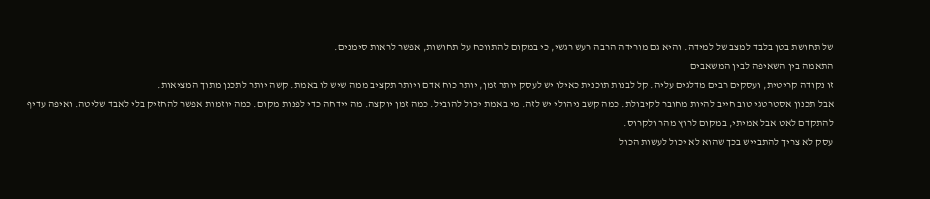של תחושת בטן בלבד למצב של למידה. והיא גם מורידה הרבה רעש רגשי, כי במקום להתווכח על תחושות, אפשר לראות סימנים.
התאמה בין השאיפה לבין המשאבים
זו נקודה קריטית, ועסקים רבים מדלגים עליה. קל לבנות תוכנית כאילו יש לעסק יותר זמן, יותר כוח אדם ויותר תקציב ממה שיש לו באמת. קשה יותר לתכנן מתוך המציאות.
אבל תכנון אסטרטגי טוב חייב להיות מחובר לקיבולת. כמה קשב ניהולי יש לזה. מי באמת יכול להוביל. כמה זמן יוקצה. מה יידחה כדי לפנות מקום. כמה יוזמות אפשר להחזיק בלי לאבד שליטה. ואיפה עדיף להתקדם לאט אבל אמיתי, במקום לרוץ מהר ולקרוס.
עסק לא צריך להתבייש בכך שהוא לא יכול לעשות הכול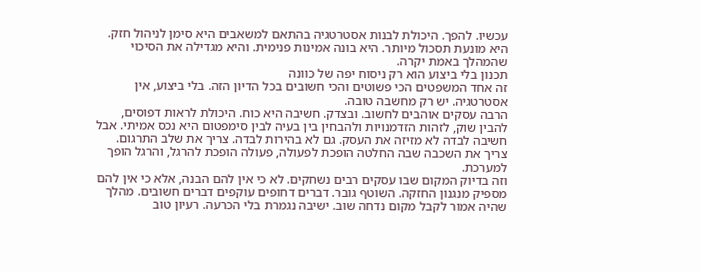עכשיו. להפך. היכולת לבנות אסטרטגיה בהתאם למשאבים היא סימן לניהול חזק. היא מונעת תסכול מיותר. היא בונה אמינות פנימית. והיא מגדילה את הסיכוי שהמהלך באמת יקרה.
תכנון בלי ביצוע הוא רק ניסוח יפה של כוונה
זה אחד המשפטים הכי פשוטים והכי חשובים בכל הדיון הזה. בלי ביצוע, אין אסטרטגיה. יש רק מחשבה טובה.
הרבה עסקים אוהבים לחשוב. ובצדק. חשיבה היא כוח. היכולת לראות דפוסים, להבין שוק, לזהות הזדמנויות ולהבחין בין בעיה לבין סימפטום היא נכס אמיתי. אבל חשיבה לבדה לא מזיזה את העסק. גם לא בהירות לבדה. צריך את שלב התרגום. צריך את השכבה שבה החלטה הופכת לפעולה, פעולה הופכת להרגל, והרגל הופך למערכת.
וזה בדיוק המקום שבו עסקים רבים נשחקים. לא כי אין להם הבנה, אלא כי אין להם מספיק מנגנון החזקה. השוטף גובר. דברים דחופים עוקפים דברים חשובים. מהלך שהיה אמור לקבל מקום נדחה שוב. ישיבה נגמרת בלי הכרעה. רעיון טוב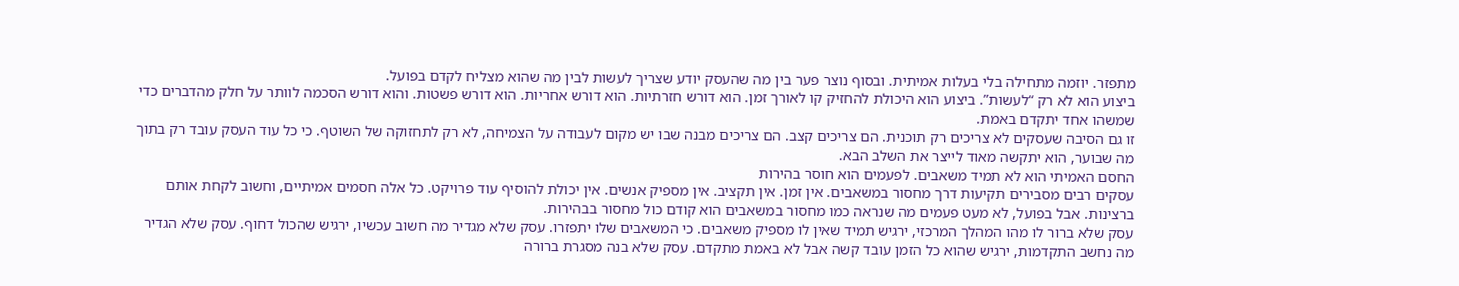מתפזר. יוזמה מתחילה בלי בעלות אמיתית. ובסוף נוצר פער בין מה שהעסק יודע שצריך לעשות לבין מה שהוא מצליח לקדם בפועל.
ביצוע הוא לא רק “לעשות”. ביצוע הוא היכולת להחזיק קו לאורך זמן. הוא דורש חזרתיות. הוא דורש אחריות. הוא דורש פשטות. והוא דורש הסכמה לוותר על חלק מהדברים כדי שמשהו אחד יתקדם באמת.
זו גם הסיבה שעסקים לא צריכים רק תוכנית. הם צריכים קצב. הם צריכים מבנה שבו יש מקום לעבודה על הצמיחה, לא רק לתחזוקה של השוטף. כי כל עוד העסק עובד רק בתוך מה שבוער, הוא יתקשה מאוד לייצר את השלב הבא.
החסם האמיתי הוא לא תמיד משאבים. לפעמים הוא חוסר בהירות
עסקים רבים מסבירים תקיעות דרך מחסור במשאבים. אין זמן. אין תקציב. אין מספיק אנשים. אין יכולת להוסיף עוד פרויקט. כל אלה חסמים אמיתיים, וחשוב לקחת אותם ברצינות. אבל בפועל, לא מעט פעמים מה שנראה כמו מחסור במשאבים הוא קודם כול מחסור בבהירות.
עסק שלא ברור לו מהו המהלך המרכזי, ירגיש תמיד שאין לו מספיק משאבים. כי המשאבים שלו יתפזרו. עסק שלא מגדיר מה חשוב עכשיו, ירגיש שהכול דחוף. עסק שלא הגדיר מה נחשב התקדמות, ירגיש שהוא כל הזמן עובד קשה אבל לא באמת מתקדם. עסק שלא בנה מסגרת ברורה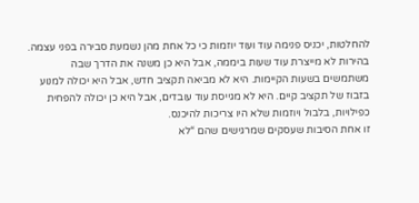להחלטות, יכניס פנימה עוד ועוד יוזמות כי כל אחת מהן נשמעת סבירה בפני עצמה.
בהירות לא מייצרת עוד שעות ביממה, אבל היא כן משנה את הדרך שבה משתמשים בשעות הקיימות. היא לא מביאה תקציב חדש, אבל היא יכולה למנוע בזבוז של תקציב קיים. היא לא מגייסת עוד עובדים, אבל היא כן יכולה להפחית כפילויות, בלבול ויוזמות שלא היו צריכות להיכנס.
זו אחת הסיבות שעסקים שמרגישים שהם “לא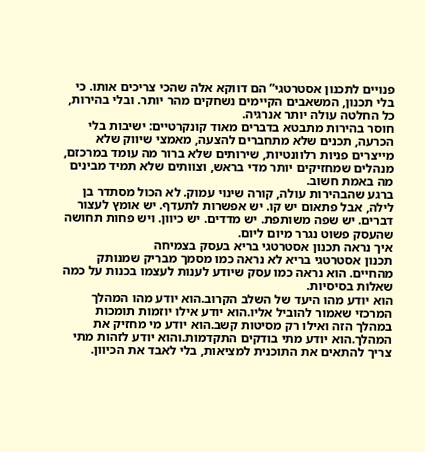פנויים לתכנון אסטרטגי” הם דווקא אלה שהכי צריכים אותו. כי בלי תכנון, המשאבים הקיימים נשחקים מהר יותר. ובלי בהירות, כל החלטה עולה יותר אנרגיה.
חוסר בהירות מתבטא בדברים מאוד קונקרטיים: ישיבות בלי הכרעה, תכנים שלא מתחברים להצעה, מאמצי שיווק שלא מייצרים פניות רלוונטיות, שירותים שלא ברור מה עומד במרכזם, מנהלים שמחזיקים יותר מדי בראש, וצוותים שלא תמיד מבינים מה באמת חשוב.
ברגע שהבהירות עולה, קורה שינוי עמוק. לא הכול מסתדר בן לילה, אבל פתאום יש קו. יש אפשרות לתעדף. יש אומץ לעצור דברים. יש שפה משותפת. יש מדדים. יש כיוון. ויש פחות תחושה שהעסק פשוט נגרר מיום ליום.
איך נראה תכנון אסטרטגי בריא בעסק בצמיחה
תכנון אסטרטגי בריא לא נראה כמו מסמך מבריק שמנותק מהחיים. הוא נראה כמו עסק שיודע לענות לעצמו בכנות על כמה שאלות בסיסיות.
הוא יודע מהו היעד של השלב הקרוב.הוא יודע מהו המהלך המרכזי שאמור להוביל אליו.הוא יודע אילו יוזמות תומכות במהלך הזה ואילו רק מסיטות קשב.הוא יודע מי מחזיק את המהלך.הוא יודע מתי בודקים התקדמות.והוא יודע לזהות מתי צריך להתאים את התוכנית למציאות, בלי לאבד את הכיוון.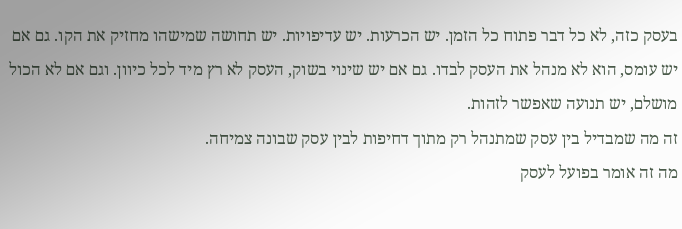בעסק כזה, לא כל דבר פתוח כל הזמן. יש הכרעות. יש עדיפויות. יש תחושה שמישהו מחזיק את הקו. גם אם יש עומס, הוא לא מנהל את העסק לבדו. גם אם יש שינוי בשוק, העסק לא רץ מיד לכל כיוון. וגם אם לא הכול מושלם, יש תנועה שאפשר לזהות.
זה מה שמבדיל בין עסק שמתנהל רק מתוך דחיפות לבין עסק שבונה צמיחה.
מה זה אומר בפועל לעסק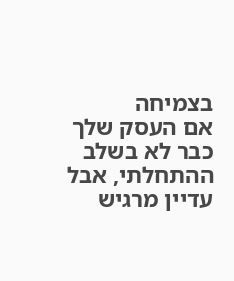בצמיחה
אם העסק שלך כבר לא בשלב ההתחלתי, אבל עדיין מרגיש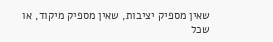שאין מספיק יציבות, שאין מספיק מיקוד, או שכל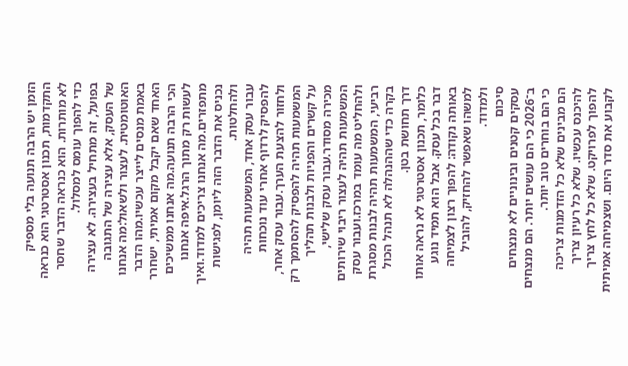הזמן יש הרבה תנועה בלי מספיק התקדמות, תכנון אסטרטגי הוא כנראה לא מותרות. הוא כנראה הדבר שחסר כדי להפוך עומס למסלול.
בפועל, זה מתחיל בעצירה. לא עצירה של העסק, אלא עצירה של התגובה האוטומטית. לעצור ולשאול:מה אנחנו באמת מנסים לייצר עכשיו.מהו הדבר האחד שאם יקבל מקום אמיתי, ישחרר הכי הרבה תנועה.מה אנחנו ממשיכים לעשות רק מתוך הרגל.איפה אנחנו מתפזרים.מה אנחנו צריכים למדוד.ואיך נכניס את הדבר הזה ליומן, לפגישות ולהחלטות.
עבור עסק אחד, המשמעות תהיה להפסיק לרדוף אחרי עוד נוכחות ולחזור להצעת הערך.עבור עסק אחר, המשמעות תהיה להפסיק להסתמך רק על קשרים והפניות ולבנות תהליך מכירה מסודר.עבור עסק שלישי, המשמעות תהיה לעצור ריבוי שירותים ולהחליט מה עומד במרכז.ועבור עסק רביעי, המשמעות תהיה לבנות מסגרת בקרה כדי שההנהלה לא תנהל הכול דרך תחושת בטן.
כלומר, תכנון אסטרטגי לא נראה אותו דבר בכל עסק. אבל הוא תמיד נוגע באותה נקודה: להפוך רצון לצמיחה למשהו שאפשר להחזיק, להוביל ולמדוד.
סיכום
עסקים קטנים ובינוניים לא מנצחים ב־2026 כי הם עושים יותר. הם מנצחים כי הם בוחרים טוב יותר.
הם מבינים שלא כל הזדמנות צריכה להיכנס עכשיו. שלא כל רעיון צריך להפוך לפרויקט. שלא כל לחץ צריך לקבוע את סדר היום. ושצמיחה אמיתית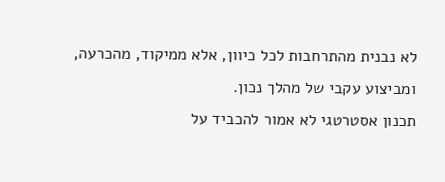לא נבנית מהתרחבות לכל כיוון, אלא ממיקוד, מהכרעה, ומביצוע עקבי של מהלך נכון.
תכנון אסטרטגי לא אמור להכביד על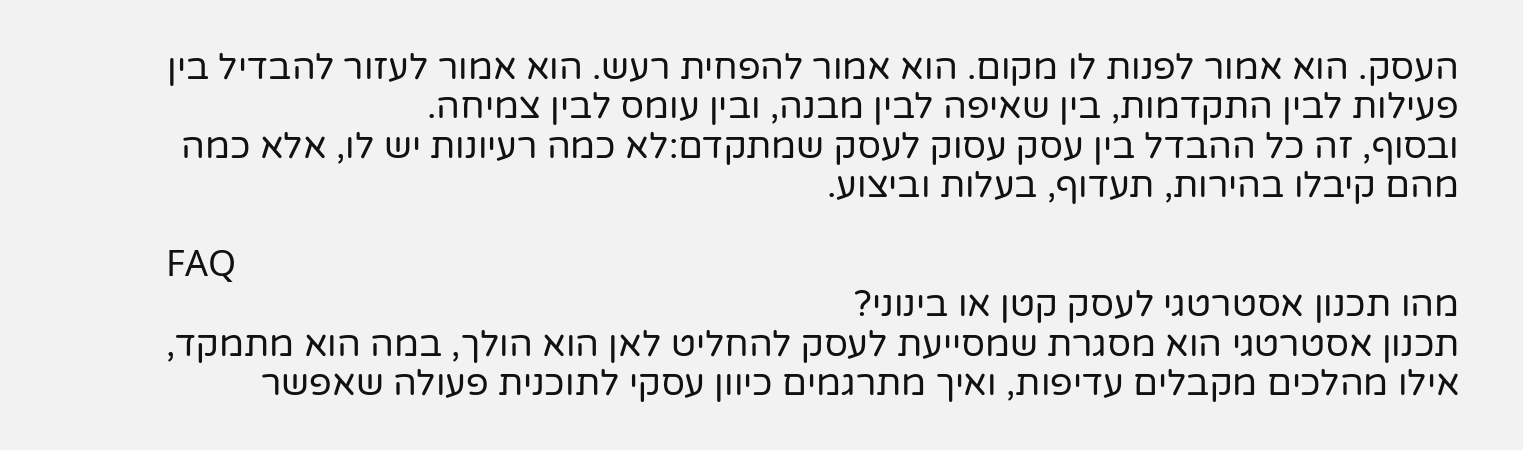העסק. הוא אמור לפנות לו מקום. הוא אמור להפחית רעש. הוא אמור לעזור להבדיל בין פעילות לבין התקדמות, בין שאיפה לבין מבנה, ובין עומס לבין צמיחה.
ובסוף, זה כל ההבדל בין עסק עסוק לעסק שמתקדם:לא כמה רעיונות יש לו, אלא כמה מהם קיבלו בהירות, תעדוף, בעלות וביצוע.

FAQ
מהו תכנון אסטרטגי לעסק קטן או בינוני?
תכנון אסטרטגי הוא מסגרת שמסייעת לעסק להחליט לאן הוא הולך, במה הוא מתמקד, אילו מהלכים מקבלים עדיפות, ואיך מתרגמים כיוון עסקי לתוכנית פעולה שאפשר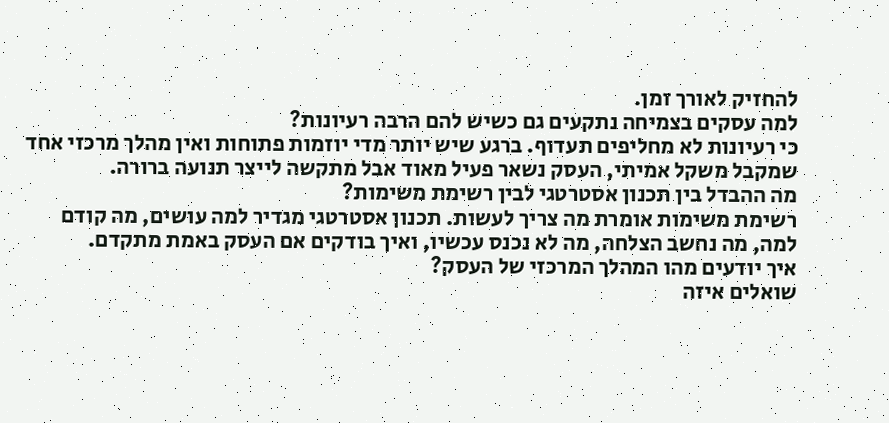להחזיק לאורך זמן.
למה עסקים בצמיחה נתקעים גם כשיש להם הרבה רעיונות?
כי רעיונות לא מחליפים תעדוף. ברגע שיש יותר מדי יוזמות פתוחות ואין מהלך מרכזי אחד שמקבל משקל אמיתי, העסק נשאר פעיל מאוד אבל מתקשה לייצר תנועה ברורה.
מה ההבדל בין תכנון אסטרטגי לבין רשימת משימות?
רשימת משימות אומרת מה צריך לעשות. תכנון אסטרטגי מגדיר למה עושים, מה קודם למה, מה נחשב הצלחה, מה לא נכנס עכשיו, ואיך בודקים אם העסק באמת מתקדם.
איך יודעים מהו המהלך המרכזי של העסק?
שואלים איזה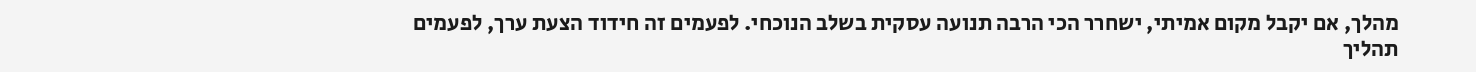מהלך, אם יקבל מקום אמיתי, ישחרר הכי הרבה תנועה עסקית בשלב הנוכחי. לפעמים זה חידוד הצעת ערך, לפעמים תהליך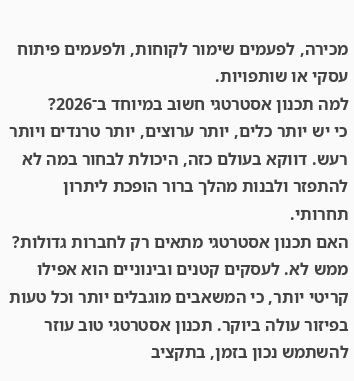מכירה, לפעמים שימור לקוחות, ולפעמים פיתוח עסקי או שותפויות.
למה תכנון אסטרטגי חשוב במיוחד ב־2026?
כי יש יותר כלים, יותר ערוצים, יותר טרנדים ויותר רעש. דווקא בעולם כזה, היכולת לבחור במה לא להתפזר ולבנות מהלך ברור הופכת ליתרון תחרותי.
האם תכנון אסטרטגי מתאים רק לחברות גדולות?
ממש לא. לעסקים קטנים ובינוניים הוא אפילו קריטי יותר, כי המשאבים מוגבלים יותר וכל טעות בפיזור עולה ביוקר. תכנון אסטרטגי טוב עוזר להשתמש נכון בזמן, בתקציב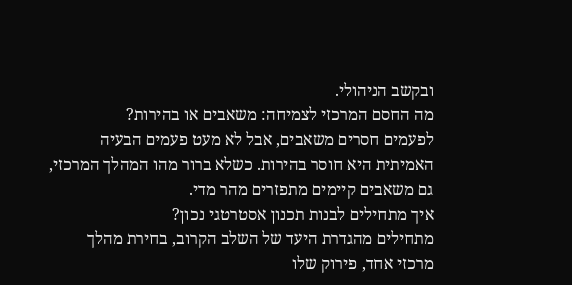ובקשב הניהולי.
מה החסם המרכזי לצמיחה: משאבים או בהירות?
לפעמים חסרים משאבים, אבל לא מעט פעמים הבעיה האמיתית היא חוסר בהירות. כשלא ברור מהו המהלך המרכזי, גם משאבים קיימים מתפזרים מהר מדי.
איך מתחילים לבנות תכנון אסטרטגי נכון?
מתחילים מהגדרת היעד של השלב הקרוב, בחירת מהלך מרכזי אחד, פירוק שלו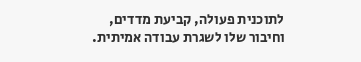לתוכנית פעולה, קביעת מדדים, וחיבור שלו לשגרת עבודה אמיתית.